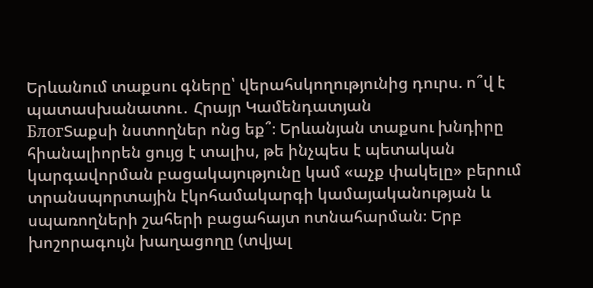Երևանում տաքսու գները՝ վերահսկողությունից դուրս. ո՞վ է պատասխանատու․ Հրայր Կամենդատյան
БлогՏաքսի նստողներ ոնց եք՞։ Երևանյան տաքսու խնդիրը հիանալիորեն ցույց է տալիս, թե ինչպես է պետական կարգավորման բացակայությունը կամ «աչք փակելը» բերում տրանսպորտային էկոհամակարգի կամայականության և սպառողների շահերի բացահայտ ոտնահարման։ Երբ խոշորագույն խաղացողը (տվյալ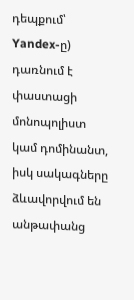դեպքում՝ Yandex-ը) դառնում է փաստացի մոնոպոլիստ կամ դոմինանտ, իսկ սակագները ձևավորվում են անթափանց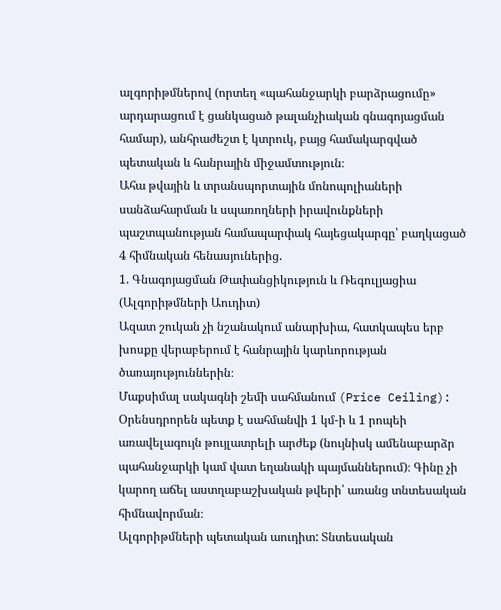ալգորիթմներով (որտեղ «պահանջարկի բարձրացումը» արդարացում է ցանկացած թալանչիական գնագոյացման համար), անհրաժեշտ է կտրուկ, բայց համակարգված պետական և հանրային միջամտություն։
Ահա թվային և տրանսպորտային մոնոպոլիաների սանձահարման և սպառողների իրավունքների պաշտպանության համապարփակ հայեցակարգը՝ բաղկացած 4 հիմնական հենասյուներից.
1. Գնագոյացման Թափանցիկություն և Ռեգուլյացիա (Ալգորիթմների Աուդիտ)
Ազատ շուկան չի նշանակում անարխիա, հատկապես երբ խոսքը վերաբերում է հանրային կարևորության ծառայություններին։
Մաքսիմալ սակագնի շեմի սահմանում (Price Ceiling): Օրենսդրորեն պետք է սահմանվի 1 կմ-ի և 1 րոպեի առավելագույն թույլատրելի արժեք (նույնիսկ ամենաբարձր պահանջարկի կամ վատ եղանակի պայմաններում)։ Գինը չի կարող աճել աստղաբաշխական թվերի՝ առանց տնտեսական հիմնավորման։
Ալգորիթմների պետական աուդիտ: Տնտեսական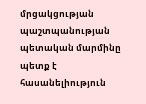մրցակցության պաշտպանության պետական մարմինը պետք է հասանելիություն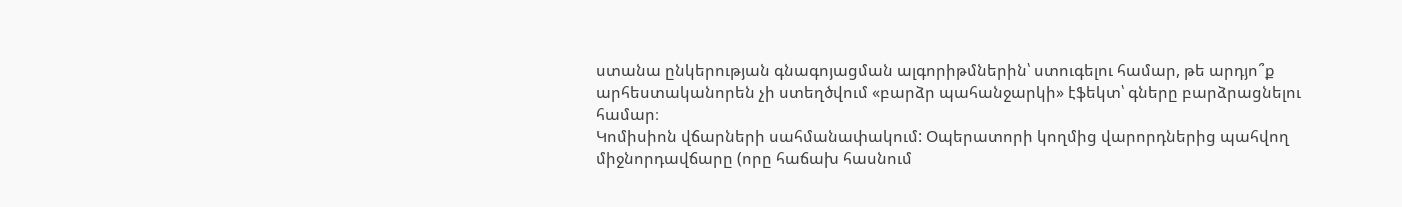ստանա ընկերության գնագոյացման ալգորիթմներին՝ ստուգելու համար, թե արդյո՞ք արհեստականորեն չի ստեղծվում «բարձր պահանջարկի» էֆեկտ՝ գները բարձրացնելու համար։
Կոմիսիոն վճարների սահմանափակում: Օպերատորի կողմից վարորդներից պահվող միջնորդավճարը (որը հաճախ հասնում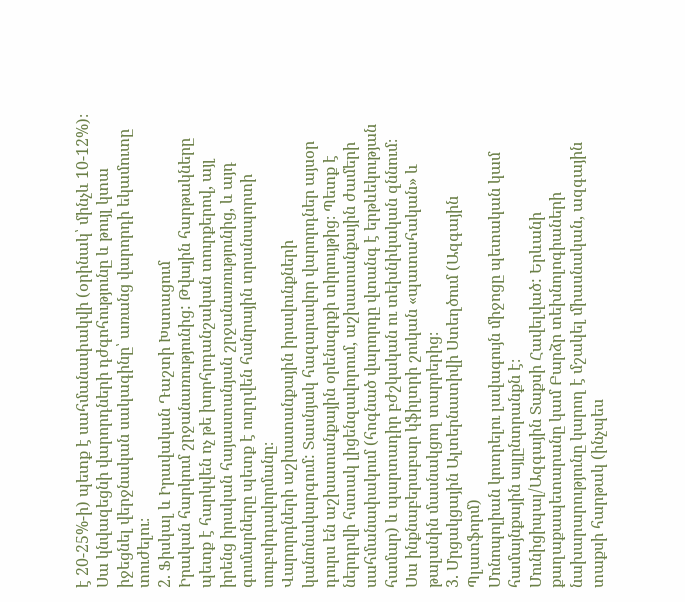է 20-25%-ի) պետք է սահմանափակվի (օրինակ՝ մինչև 10-12%)։ Սա կնվազեցնի վարորդների դժգոհությունը և թույլ կտա իջեցնել վերջնական սակագինը՝ առանց վարորդի եկամուտը տուժելու։
2. Ֆիսկալ և Իրավական Դաշտի Խստացում
Իրական հարկում շրջանառությունից: Թվային հարթակները պետք է հարկվեն ոչ թե խորհրդանշական տուրքերով, այլ իրենց իրական հայաստանյան շրջանառությունից, և այդ գումարները պետք է ուղղվեն հանրային տրանսպորտի սուբսիդավորմանը։
Վարորդների աշխատանքային իրավունքների կանոնակարգում: Տասնյակ հազարավոր վարորդներ այսօր դուրս են աշխատանքային օրենսգրքի տիրույթից։ Պետք է ներդրվի հստակ լիցենզավորում, աշխատանքային ժամերի սահմանափակում (հոգնած վարորդը վտանգ է երթևեկության համար) և պարտադիր բժշկական ու տեխնիկական զննում։ Սա ինքնաբերաբար կֆիլտրի շուկան «պատահական» և թալանին մասնակցող տարրերից։
3. Մրցակցային Ալտերնատիվի Ստեղծում (Ազգային Պլատֆորմ)
Մոնոպոլիան կոտրելու լավագույն միջոցը պետական կամ համայնքային այլընտրանքն է։
Մունիցիպալ/Ազգային Տաքսի Հավելված: Երևանի քաղաքապետարանը կամ Բարձր տեխնոլոգիաների նախարարությունը կարող է մշակել միասնական, ազգային տաքսի հարթակ (ինչպես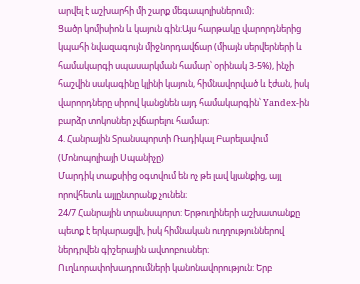արվել է աշխարհի մի շարք մեգապոլիսներում)։
Ցածր կոմիսիոն և կայուն գին:Այս հարթակը վարորդներից կպահի նվազագույն միջնորդավճար (միայն սերվերների և համակարգի սպասարկման համար՝ օրինակ 3-5%), ինչի հաշվին սակագինը կլինի կայուն, հիմնավորված և էժան, իսկ վարորդները սիրով կանցնեն այդ համակարգին՝ Yandex-ին բարձր տոկոսներ չվճարելու համար։
4. Հանրային Տրանսպորտի Ռադիկալ Բարելավում (Մոնոպոլիայի Սպանիչը)
Մարդիկ տաքսիից օգտվում են ոչ թե լավ կյանքից, այլ որովհետև այլընտրանք չունեն։
24/7 Հանրային տրանսպորտ: Երթուղիների աշխատանքը պետք է երկարացվի, իսկ հիմնական ուղղություններով ներդրվեն գիշերային ավտոբուսներ։ Ուղևորափոխադրումների կանոնավորություն: Երբ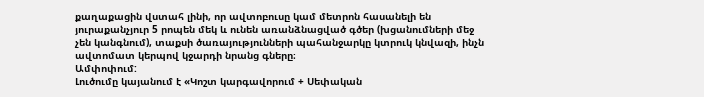քաղաքացին վստահ լինի, որ ավտոբուսը կամ մետրոն հասանելի են յուրաքանչյուր 5 րոպեն մեկ և ունեն առանձնացված գծեր (խցանումների մեջ չեն կանգնում), տաքսի ծառայությունների պահանջարկը կտրուկ կնվազի, ինչն ավտոմատ կերպով կջարդի նրանց գները։
Ամփոփում:
Լուծումը կայանում է «Կոշտ կարգավորում + Սեփական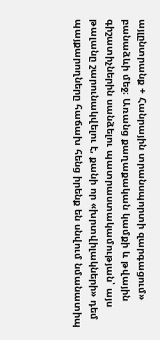այլընտրանք + Հանրային տրանսպորտի զարգացում» բանաձևի մեջ։ Առանց քաղաքական կամքի և թվային գիշատիչներին սանձելու պատրաստակամության՝ այս թալանը շարունակվելու է, քանի որ «խրտվիլակների» դեմ պայքարողները հաճախ հենց իրենք են սնվում նմանատիպ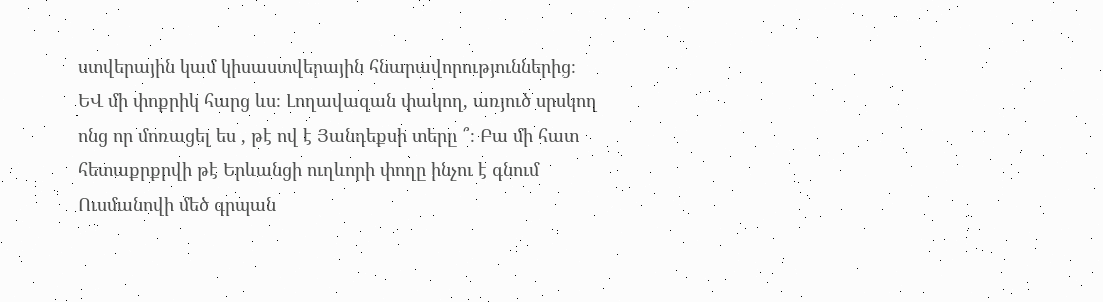ստվերային կամ կիսաստվերային հնարավորություններից։
ԵՎ մի փոքրիկ հարց ևս։ Լողավազան փակող, առյուծ սրսկող ոնց որ մոռացել ես , թէ ով է Յանդեքսի տերը ՞։ Բա մի հատ հետաքրքրվի թէ Երևանցի ուղևորի փողը ինչու է գնում Ուսմանովի մեծ գրպան